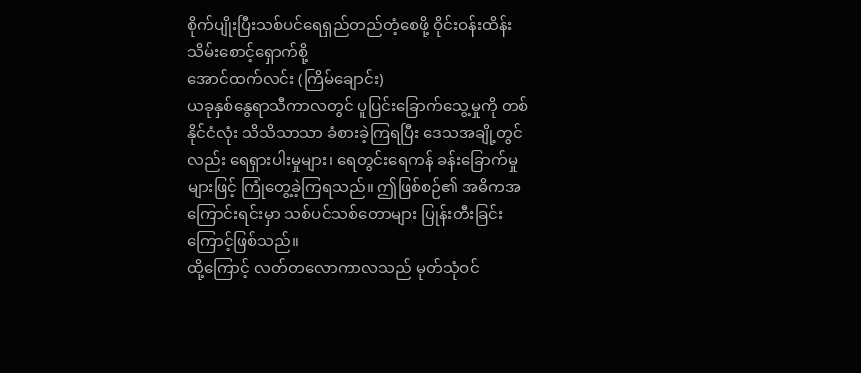စိုက်ပျိုးပြီးသစ်ပင်ရေရှည်တည်တံ့စေဖို့ ဝိုင်းဝန်းထိန်းသိမ်းစောင့်ရှောက်စို့
အောင်ထက်လင်း (ကြိမ်ချောင်း)
ယခုနှစ်နွေရာသီကာလတွင် ပူပြင်းခြောက်သွေ့မှုကို တစ်နိုင်ငံလုံး သိသိသာသာ ခံစားခဲ့ကြရပြီး ဒေသအချို့တွင်လည်း ရေရှားပါးမှုများ၊ ရေတွင်းရေကန် ခန်းခြောက်မှုများဖြင့် ကြုံတွေ့ခဲ့ကြရသည်။ ဤဖြစ်စဉ်၏ အဓိကအကြောင်းရင်းမှာ သစ်ပင်သစ်တောများ ပြုန်းတီးခြင်းကြောင့်ဖြစ်သည်။
ထို့ကြောင့် လတ်တလောကာလသည် မုတ်သုံဝင်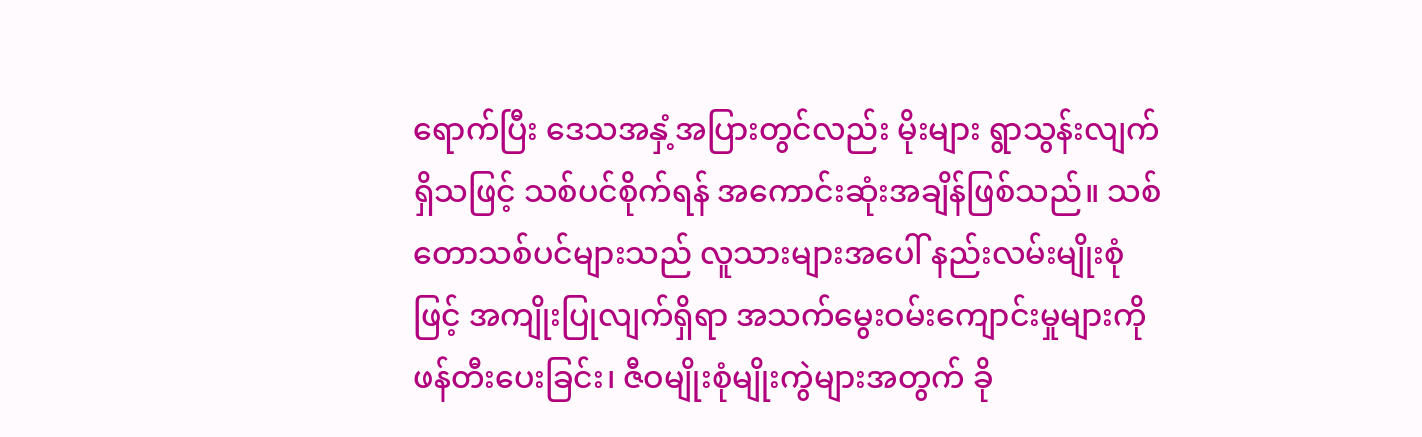ရောက်ပြီး ဒေသအနှံ့အပြားတွင်လည်း မိုးများ ရွာသွန်းလျက်ရှိသဖြင့် သစ်ပင်စိုက်ရန် အကောင်းဆုံးအချိန်ဖြစ်သည်။ သစ်တောသစ်ပင်များသည် လူသားများအပေါ် နည်းလမ်းမျိုးစုံဖြင့် အကျိုးပြုလျက်ရှိရာ အသက်မွေးဝမ်းကျောင်းမှုများကို ဖန်တီးပေးခြင်း၊ ဇီဝမျိုးစုံမျိုးကွဲများအတွက် ခို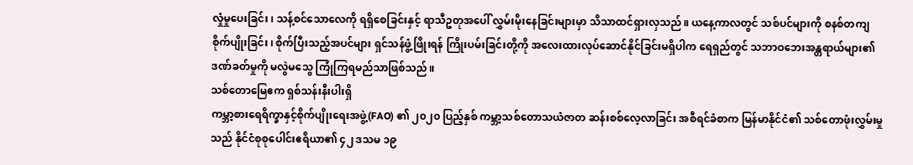လှုံမှုပေးခြင်း၊ သန့်စင်သောလေကို ရရှိစေခြင်းနှင့် ရာသီဥတုအပေါ် လွှမ်းမိုးနေခြင်းများမှာ သိသာထင်ရှားလှသည်။ ယနေ့ကာလတွင် သစ်ပင်များကို စနစ်တကျစိုက်ပျိုးခြင်း၊ စိုက်ပြီးသည့်အပင်များ ရှင်သန်ဖွံ့ဖြိုးရန် ကြိုးပမ်းခြင်းတို့ကို အလေးထားလုပ်ဆောင်နိုင်ခြင်းမရှိပါက ရေရှည်တွင် သဘာဝဘေးအန္တရာယ်များ၏ ဒဏ်ခတ်မှုကို မလွဲမသွေ ကြုံကြရမည်သာဖြစ်သည်။
သစ်တောမြေဧက ရှစ်သန်းနီးပါးရှိ
ကမ္ဘာ့စားရေရိက္ခာနှင့်စိုက်ပျိုးရေးအဖွဲ့(FAO) ၏ ၂၀၂၀ ပြည့်နှစ် ကမ္ဘာ့သစ်တောသယံဇာတ ဆန်းစစ်လေ့လာခြင်း အစီရင်ခံစာက မြန်မာနိုင်ငံ၏ သစ်တောဖုံးလွှမ်းမှုသည် နိုင်ငံစုစုပေါင်းဧရိယာ၏ ၄၂ ဒသမ ၁၉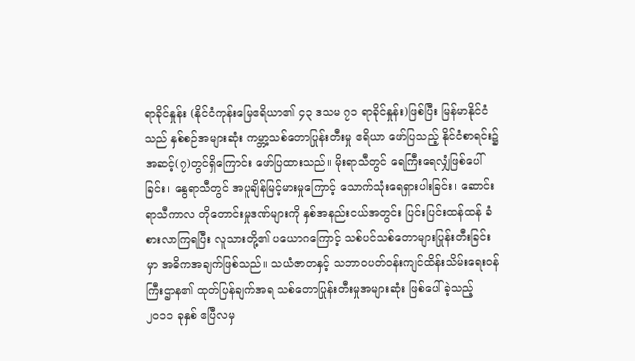ရာခိုင်နှုန်း (နိုင်ငံကုန်းမြေဧရိယာ၏ ၄၃ ဒသမ ၇၁ ရာခိုင်နှုန်း)ဖြစ်ပြီး မြန်မာနိုင်ငံသည် နှစ်စဉ်အများဆုံး ကမ္ဘာ့သစ်တောပြုန်းတီးမှု ဧရိယာ ဖော်ပြသည့် နိုင်ငံစာရင်း၌ အဆင့်(၇)တွင်ရှိကြောင်း ဖော်ပြထားသည်။ မိုးရာသီတွင် ရေကြီးရေလျှံဖြစ်ပေါ်ခြင်း၊ နွေရာသီတွင် အပူချိန်မြင့်မားမှုကြောင့် သောက်သုံးရေရှားပါးခြင်း၊ ဆောင်းရာသီကာလ တိုတောင်းမှုဒဏ်များကို နှစ်အနည်းငယ်အတွင်း ပြင်းပြင်းထန်ထန် ခံစားလာကြရပြီး လူသားတို့၏ ပယောဂကြောင့် သစ်ပင်သစ်တောများပြုန်းတီးခြင်းမှာ အဓိကအချက်ဖြစ်သည်။ သယံဇာတနှင့် သဘာဝပတ်ဝန်းကျင်ထိန်းသိမ်းရေးဝန်ကြီးဌာန၏ ထုတ်ပြန်ချက်အရ သစ်တောပြုန်းတီးမှုအများဆုံး ဖြစ်ပေါ်ခဲ့သည့် ၂၀၁၁ ခုနှစ် ဧပြီလမှ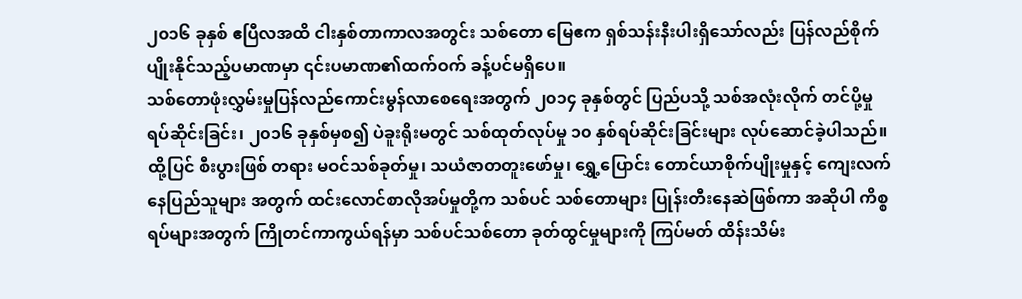၂၀၁၆ ခုနှစ် ဧပြီလအထိ ငါးနှစ်တာကာလအတွင်း သစ်တော မြေဧက ရှစ်သန်းနီးပါးရှိသော်လည်း ပြန်လည်စိုက်ပျိုးနိုင်သည့်ပမာဏမှာ ၎င်းပမာဏ၏ထက်ဝက် ခန့်ပင်မရှိပေ။
သစ်တောဖုံးလွှမ်းမှုပြန်လည်ကောင်းမွန်လာစေရေးအတွက် ၂၀၁၄ ခုနှစ်တွင် ပြည်ပသို့ သစ်အလုံးလိုက် တင်ပို့မှုရပ်ဆိုင်းခြင်း၊ ၂၀၁၆ ခုနှစ်မှစ၍ ပဲခူးရိုးမတွင် သစ်ထုတ်လုပ်မှု ၁၀ နှစ်ရပ်ဆိုင်းခြင်းများ လုပ်ဆောင်ခဲ့ပါသည်။ ထို့ပြင် စီးပွားဖြစ် တရား မဝင်သစ်ခုတ်မှု၊ သယံဇာတတူးဖော်မှု၊ ရွှေ့ပြောင်း တောင်ယာစိုက်ပျိုးမှုနှင့် ကျေးလက်နေပြည်သူများ အတွက် ထင်းလောင်စာလိုအပ်မှုတို့က သစ်ပင် သစ်တောများ ပြုန်းတီးနေဆဲဖြစ်ကာ အဆိုပါ ကိစ္စရပ်များအတွက် ကြိုတင်ကာကွယ်ရန်မှာ သစ်ပင်သစ်တော ခုတ်ထွင်မှုများကို ကြပ်မတ် ထိန်းသိမ်း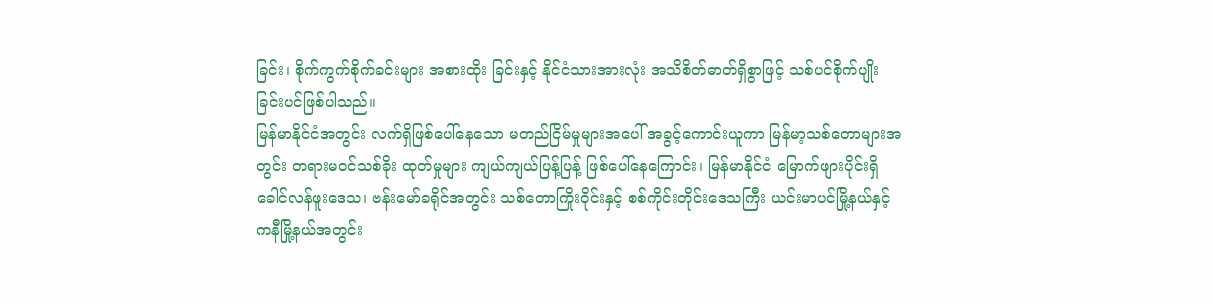ခြင်း၊ စိုက်ကွက်စိုက်ခင်းများ အစားထိုး ခြင်းနှင့် နိုင်ငံသားအားလုံး အသိစိတ်ဓာတ်ရှိစွာဖြင့် သစ်ပင်စိုက်ပျိုးခြင်းပင်ဖြစ်ပါသည်။
မြန်မာနိုင်ငံအတွင်း လက်ရှိဖြစ်ပေါ်နေသော မတည်ငြိမ်မှုများအပေါ် အခွင့်ကောင်းယူကာ မြန်မာ့သစ်တောများအတွင်း တရားမဝင်သစ်ခိုး ထုတ်မှုများ ကျယ်ကျယ်ပြန့်ပြန့် ဖြစ်ပေါ်နေကြောင်း၊ မြန်မာနိုင်ငံ မြောက်ဖျားပိုင်းရှိ ခေါင်လန်ဖူးဒေသ၊ ဗန်းမော်ခရိုင်အတွင်း သစ်တောကြိုးဝိုင်းနှင့် စစ်ကိုင်းတိုင်းဒေသကြီး ယင်းမာပင်မြို့နယ်နှင့် ကနီမြို့နယ်အတွင်း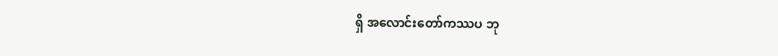ရှိ အလောင်းတော်ကဿပ ဘု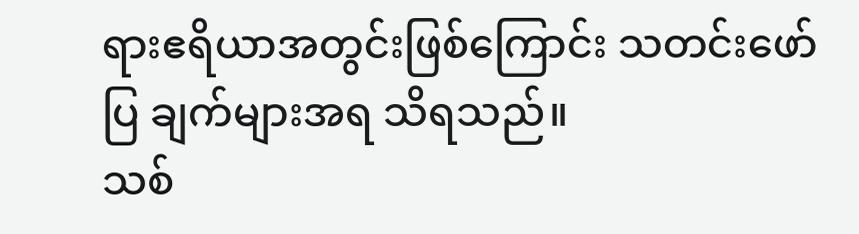ရားဧရိယာအတွင်းဖြစ်ကြောင်း သတင်းဖော်ပြ ချက်များအရ သိရသည်။
သစ်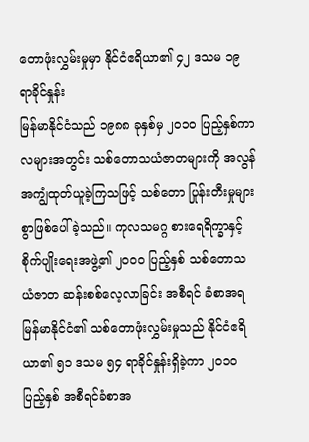တောဖုံးလွှမ်းမှုမှာ နိုင်ငံဧရိယာ၏ ၄၂ ဒသမ ၁၉ ရာခိုင်နှုန်း
မြန်မာနိုင်ငံသည် ၁၉၈၈ ခုနှစ်မှ ၂၀၁၀ ပြည့်နှစ်ကာလများအတွင်း သစ်တောသယံဇာတများကို အလွန်အကျွံထုတ်ယူခဲ့ကြသဖြင့် သစ်တော ပြုန်းတီးမှုများစွာဖြစ်ပေါ်ခဲ့သည်။ ကုလသမဂ္ဂ စားရေရိက္ခာနှင့် စိုက်ပျိုးရေးအဖွဲ့၏ ၂၀၀၀ ပြည့်နှစ် သစ်တောသယံဇာတ ဆန်းစစ်လေ့လာခြင်း အစီရင် ခံစာအရ မြန်မာနိုင်ငံ၏ သစ်တောဖုံးလွှမ်းမှုသည် နိုင်ငံဧရိယာ၏ ၅၁ ဒသမ ၅၄ ရာခိုင်နှုန်းရှိခဲ့ကာ ၂၀၁၀ ပြည့်နှစ် အစီရင်ခံစာအ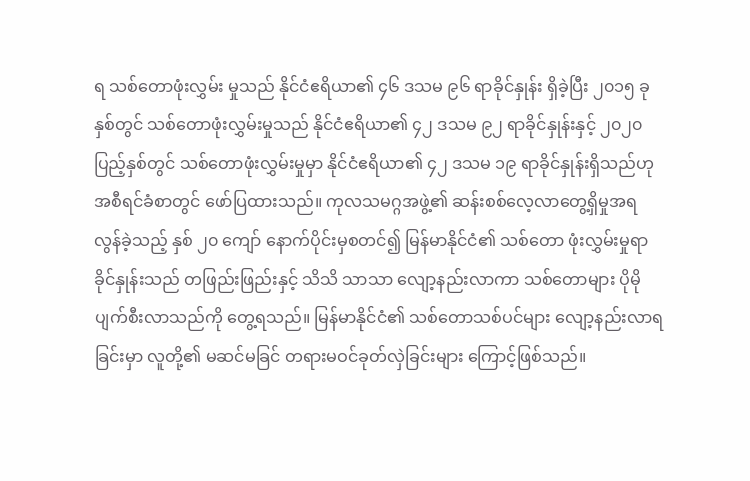ရ သစ်တောဖုံးလွှမ်း မှုသည် နိုင်ငံဧရိယာ၏ ၄၆ ဒသမ ၉၆ ရာခိုင်နှုန်း ရှိခဲ့ပြီး ၂၀၁၅ ခုနှစ်တွင် သစ်တောဖုံးလွှမ်းမှုသည် နိုင်ငံဧရိယာ၏ ၄၂ ဒသမ ၉၂ ရာခိုင်နှုန်းနှင့် ၂၀၂၀ ပြည့်နှစ်တွင် သစ်တောဖုံးလွှမ်းမှုမှာ နိုင်ငံဧရိယာ၏ ၄၂ ဒသမ ၁၉ ရာခိုင်နှုန်းရှိသည်ဟု အစီရင်ခံစာတွင် ဖော်ပြထားသည်။ ကုလသမဂ္ဂအဖွဲ့၏ ဆန်းစစ်လေ့လာတွေ့ရှိမှုအရ လွန်ခဲ့သည့် နှစ် ၂၀ ကျော် နောက်ပိုင်းမှစတင်၍ မြန်မာနိုင်ငံ၏ သစ်တော ဖုံးလွှမ်းမှုရာခိုင်နှုန်းသည် တဖြည်းဖြည်းနှင့် သိသိ သာသာ လျော့နည်းလာကာ သစ်တောများ ပိုမိုပျက်စီးလာသည်ကို တွေ့ရသည်။ မြန်မာနိုင်ငံ၏ သစ်တောသစ်ပင်များ လျော့နည်းလာရခြင်းမှာ လူတို့၏ မဆင်မခြင် တရားမဝင်ခုတ်လှဲခြင်းများ ကြောင့်ဖြစ်သည်။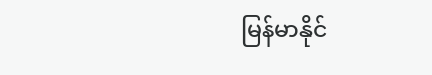မြန်မာနိုင်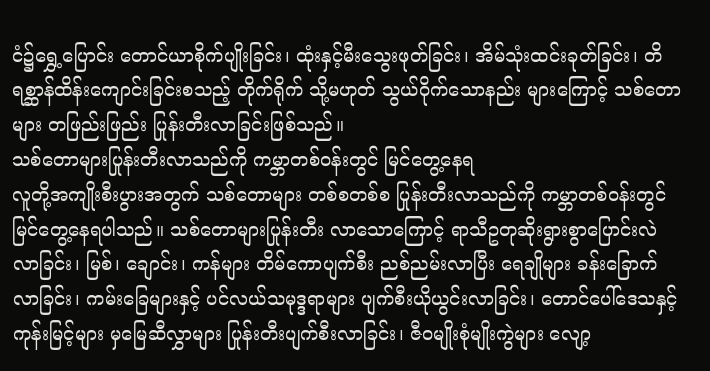ငံ၌ရွှေ့ပြောင်း တောင်ယာစိုက်ပျိုးခြင်း၊ ထုံးနှင့်မီးသွေးဖုတ်ခြင်း၊ အိမ်သုံးထင်းခုတ်ခြင်း၊ တိရစ္ဆာန်ထိန်းကျောင်းခြင်းစသည့် တိုက်ရိုက် သို့မဟုတ် သွယ်ဝိုက်သောနည်း များကြောင့် သစ်တောများ တဖြည်းဖြည်း ပြုန်းတီးလာခြင်းဖြစ်သည်။
သစ်တောများပြုန်းတီးလာသည်ကို ကမ္ဘာတစ်ဝန်းတွင် မြင်တွေ့နေရ
လူတို့အကျိုးစီးပွားအတွက် သစ်တောများ တစ်စတစ်စ ပြုန်းတီးလာသည်ကို ကမ္ဘာတစ်ဝန်းတွင် မြင်တွေ့နေရပါသည်။ သစ်တောများပြုန်းတီး လာသောကြောင့် ရာသီဥတုဆိုးရွားစွာပြောင်းလဲလာခြင်း၊ မြစ်၊ ချောင်း၊ ကန်များ တိမ်ကောပျက်စီး ညစ်ညမ်းလာပြီး ရေချိုများ ခန်းခြောက်လာခြင်း၊ ကမ်းခြေများနှင့် ပင်လယ်သမုဒ္ဒရာများ ပျက်စီးယိုယွင်းလာခြင်း၊ တောင်ပေါ်ဒေသနှင့် ကုန်းမြင့်များ မှမြေဆီလွှာများ ပြုန်းတီးပျက်စီးလာခြင်း၊ ဇီဝမျိုးစုံမျိုးကွဲများ လျော့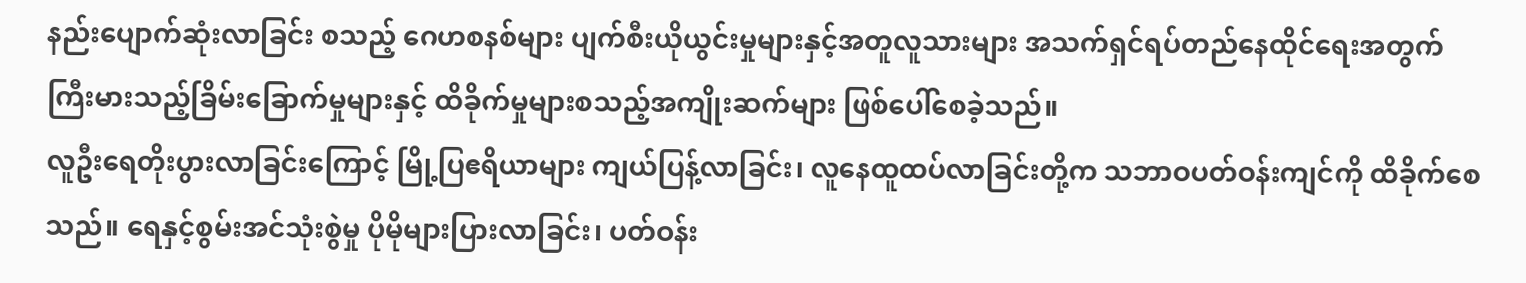နည်းပျောက်ဆုံးလာခြင်း စသည့် ဂေဟစနစ်များ ပျက်စီးယိုယွင်းမှုများနှင့်အတူလူသားများ အသက်ရှင်ရပ်တည်နေထိုင်ရေးအတွက် ကြီးမားသည့်ခြိမ်းခြောက်မှုများနှင့် ထိခိုက်မှုများစသည့်အကျိုးဆက်များ ဖြစ်ပေါ်စေခဲ့သည်။
လူဦးရေတိုးပွားလာခြင်းကြောင့် မြို့ပြဧရိယာများ ကျယ်ပြန့်လာခြင်း၊ လူနေထူထပ်လာခြင်းတို့က သဘာဝပတ်ဝန်းကျင်ကို ထိခိုက်စေသည်။ ရေနှင့်စွမ်းအင်သုံးစွဲမှု ပိုမိုများပြားလာခြင်း၊ ပတ်ဝန်း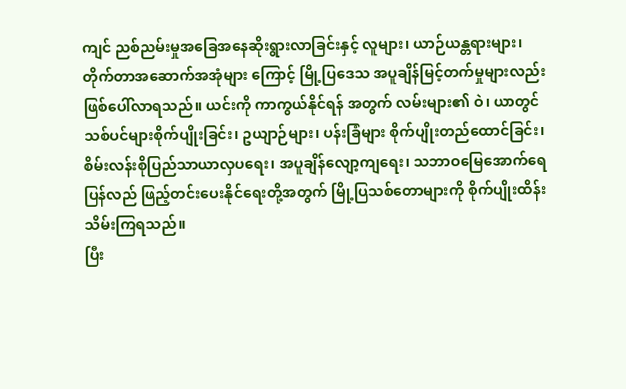ကျင် ညစ်ညမ်းမှုအခြေအနေဆိုးရွားလာခြင်းနှင့် လူများ၊ ယာဉ်ယန္တရားများ၊ တိုက်တာအဆောက်အအုံများ ကြောင့် မြို့ပြဒေသ အပူချိန်မြင့်တက်မှုများလည်း ဖြစ်ပေါ်လာရသည်။ ယင်းကို ကာကွယ်နိုင်ရန် အတွက် လမ်းများ၏ ဝဲ၊ ယာတွင် သစ်ပင်များစိုက်ပျိုးခြင်း၊ ဥယျာဉ်များ၊ ပန်းခြံများ စိုက်ပျိုးတည်ထောင်ခြင်း၊ စိမ်းလန်းစိုပြည်သာယာလှပရေး၊ အပူချိန်လျော့ကျရေး၊ သဘာဝမြေအောက်ရေ ပြန်လည် ဖြည့်တင်းပေးနိုင်ရေးတို့အတွက် မြို့ပြသစ်တောများကို စိုက်ပျိုးထိန်းသိမ်းကြရသည်။
ပြီး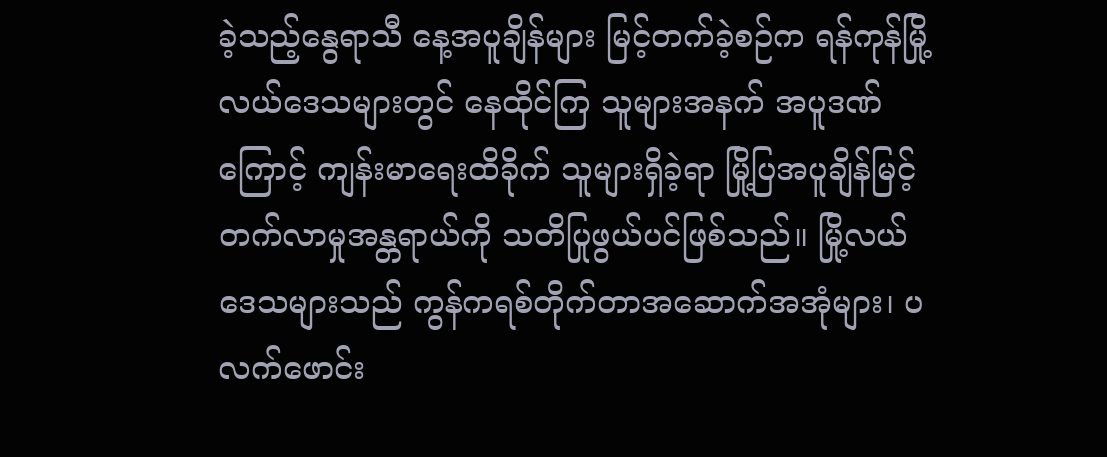ခဲ့သည့်နွေရာသီ နေ့အပူချိန်များ မြင့်တက်ခဲ့စဉ်က ရန်ကုန်မြို့လယ်ဒေသများတွင် နေထိုင်ကြ သူများအနက် အပူဒဏ်ကြောင့် ကျန်းမာရေးထိခိုက် သူများရှိခဲ့ရာ မြို့ပြအပူချိန်မြင့်တက်လာမှုအန္တရာယ်ကို သတိပြုဖွယ်ပင်ဖြစ်သည်။ မြို့လယ်ဒေသများသည် ကွန်ကရစ်တိုက်တာအဆောက်အအုံများ၊ ပလက်ဖောင်း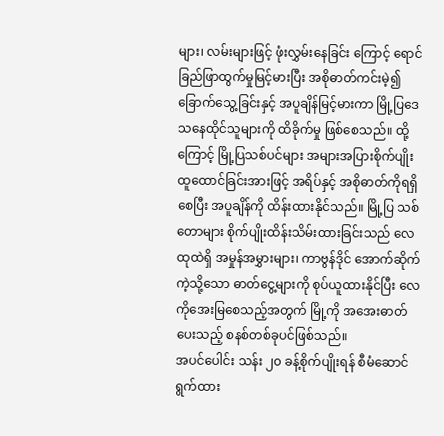များ၊ လမ်းများဖြင့် ဖုံးလွှမ်းနေခြင်း ကြောင့် ရောင်ခြည်ဖြာထွက်မှုမြင့်မားပြီး အစိုဓာတ်ကင်းမဲ့၍ ခြောက်သွေ့ခြင်းနှင့် အပူချိန်မြင့်မားကာ မြို့ပြဒေသနေထိုင်သူများကို ထိခိုက်မှု ဖြစ်စေသည်။ ထို့ကြောင့် မြို့ပြသစ်ပင်များ အများအပြားစိုက်ပျိုး ထူထောင်ခြင်းအားဖြင့် အရိပ်နှင့် အစိုဓာတ်ကိုရရှိစေပြီး အပူချိန်ကို ထိန်းထားနိုင်သည်။ မြို့ပြ သစ်တောများ စိုက်ပျိုးထိန်းသိမ်းထားခြင်းသည် လေထုထဲရှိ အမှုန်အမွှားများ၊ ကာဗွန်ဒိုင် အောက်ဆိုက်ကဲ့သို့သော ဓာတ်ငွေ့များကို စုပ်ယူထားနိုင်ပြီး လေကိုအေးမြစေသည့်အတွက် မြို့ကို အအေးဓာတ်ပေးသည့် စနစ်တစ်ခုပင်ဖြစ်သည်။
အပင်ပေါင်း သန်း ၂၀ ခန့်စိုက်ပျိုးရန် စီမံဆောင်ရွက်ထား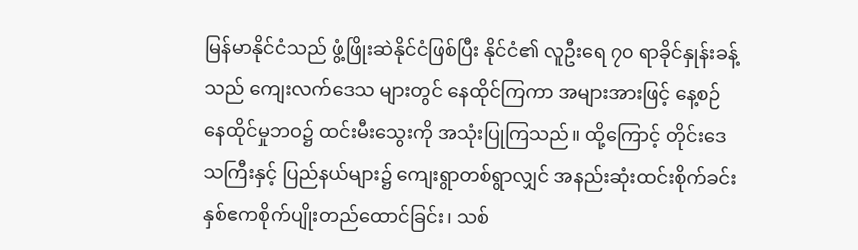မြန်မာနိုင်ငံသည် ဖွံ့ဖြိုးဆဲနိုင်ငံဖြစ်ပြီး နိုင်ငံ၏ လူဦးရေ ၇၀ ရာခိုင်နှုန်းခန့်သည် ကျေးလက်ဒေသ များတွင် နေထိုင်ကြကာ အများအားဖြင့် နေ့စဉ် နေထိုင်မှုဘဝ၌ ထင်းမီးသွေးကို အသုံးပြုကြသည်။ ထို့ကြောင့် တိုင်းဒေသကြီးနှင့် ပြည်နယ်များ၌ ကျေးရွာတစ်ရွာလျှင် အနည်းဆုံးထင်းစိုက်ခင်း နှစ်ဧကစိုက်ပျိုးတည်ထောင်ခြင်း၊ သစ်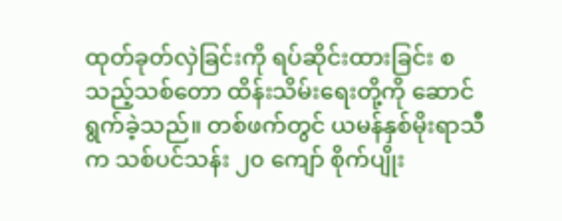ထုတ်ခုတ်လှဲခြင်းကို ရပ်ဆိုင်းထားခြင်း စသည့်သစ်တော ထိန်းသိမ်းရေးတို့ကို ဆောင်ရွက်ခဲ့သည်။ တစ်ဖက်တွင် ယမန်နှစ်မိုးရာသီက သစ်ပင်သန်း ၂၀ ကျော် စိုက်ပျိုး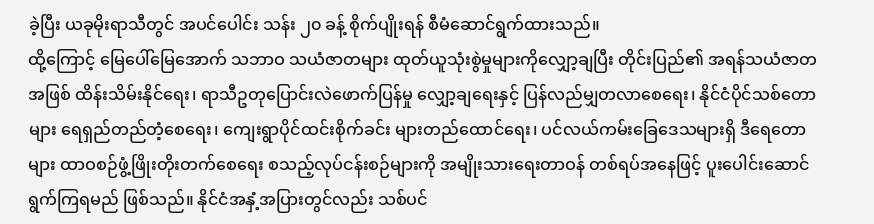ခဲ့ပြီး ယခုမိုးရာသီတွင် အပင်ပေါင်း သန်း ၂၀ ခန့် စိုက်ပျိုးရန် စီမံဆောင်ရွက်ထားသည်။
ထို့ကြောင့် မြေပေါ်မြေအောက် သဘာဝ သယံဇာတများ ထုတ်ယူသုံးစွဲမှုများကိုလျှော့ချပြီး တိုင်းပြည်၏ အရန်သယံဇာတအဖြစ် ထိန်းသိမ်းနိုင်ရေး၊ ရာသီဥတုပြောင်းလဲဖောက်ပြန်မှု လျှော့ချရေးနှင့် ပြန်လည်မျှတလာစေရေး၊ နိုင်ငံပိုင်သစ်တောများ ရေရှည်တည်တံ့စေရေး၊ ကျေးရွာပိုင်ထင်းစိုက်ခင်း များတည်ထောင်ရေး၊ ပင်လယ်ကမ်းခြေဒေသများရှိ ဒီရေတောများ ထာဝစဉ်ဖွံ့ဖြိုးတိုးတက်စေရေး စသည့်လုပ်ငန်းစဉ်များကို အမျိုးသားရေးတာဝန် တစ်ရပ်အနေဖြင့် ပူးပေါင်းဆောင်ရွက်ကြရမည် ဖြစ်သည်။ နိုင်ငံအနှံ့အပြားတွင်လည်း သစ်ပင်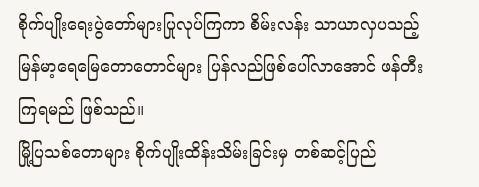စိုက်ပျိုးရေးပွဲတော်များပြုလုပ်ကြကာ စိမ်းလန်း သာယာလှပသည့် မြန်မာ့ရေမြေတောတောင်များ ပြန်လည်ဖြစ်ပေါ်လာအောင် ဖန်တီးကြရမည် ဖြစ်သည်။
မြို့ပြသစ်တောများ စိုက်ပျိုးထိန်းသိမ်းခြင်းမှ တစ်ဆင့်ပြည်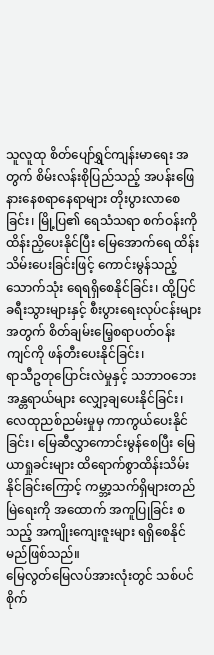သူလူထု စိတ်ပျော်ရွှင်ကျန်းမာရေး အတွက် စိမ်းလန်းစိုပြည်သည့် အပန်းဖြေနားနေစရာနေရာများ တိုးပွားလာစေခြင်း၊ မြို့ပြ၏ ရေသံသရာ စက်ဝန်းကို ထိန်းညှိပေးနိုင်ပြီး မြေအောက်ရေ ထိန်းသိမ်းပေးခြင်းဖြင့် ကောင်းမွန်သည့်သောက်သုံး ရေရရှိစေနိုင်ခြင်း၊ ထို့ပြင် ခရီးသွားများနှင့် စီးပွားရေးလုပ်ငန်းများအတွက် စိတ်ချမ်းမြေ့စရာပတ်ဝန်း ကျင်ကို ဖန်တီးပေးနိုင်ခြင်း၊
ရာသီဥတုပြောင်းလဲမှုနှင့် သဘာဝဘေးအန္တရာယ်များ လျှော့ချပေးနိုင်ခြင်း၊ လေထုညစ်ညမ်းမှုမှ ကာကွယ်ပေးနိုင်ခြင်း၊ မြေဆီလွှာကောင်းမွန်စေပြီး မြေယာရှုခင်းများ ထိရောက်စွာထိန်းသိမ်းနိုင်ခြင်းကြောင့် ကမ္ဘာ့သက်ရှိများတည်မြဲရေးကို အထောက် အကူပြုခြင်း စသည့် အကျိုးကျေးဇူးများ ရရှိစေနိုင် မည်ဖြစ်သည်။
မြေလွတ်မြေလပ်အားလုံးတွင် သစ်ပင်စိုက်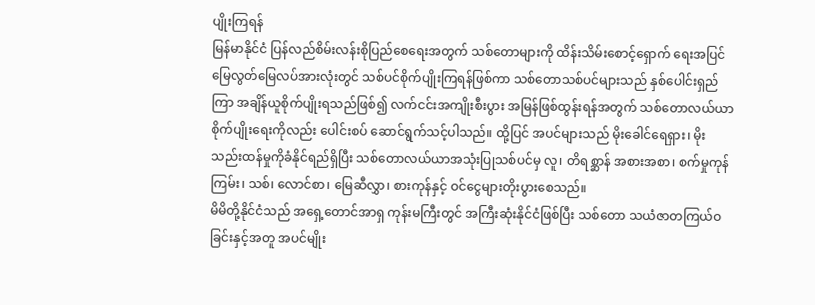ပျိုးကြရန်
မြန်မာနိုင်ငံ ပြန်လည်စိမ်းလန်းစိုပြည်စေရေးအတွက် သစ်တောများကို ထိန်းသိမ်းစောင့်ရှောက် ရေးအပြင် မြေလွတ်မြေလပ်အားလုံးတွင် သစ်ပင်စိုက်ပျိုးကြရန်ဖြစ်ကာ သစ်တောသစ်ပင်များသည် နှစ်ပေါင်းရှည်ကြာ အချိန်ယူစိုက်ပျိုးရသည်ဖြစ်၍ လက်ငင်းအကျိုးစီးပွား အမြန်ဖြစ်ထွန်းရန်အတွက် သစ်တောလယ်ယာစိုက်ပျိုးရေးကိုလည်း ပေါင်းစပ် ဆောင်ရွက်သင့်ပါသည်။ ထို့ပြင် အပင်များသည် မိုးခေါင်ရေရှား၊ မိုးသည်းထန်မှုကိုခံနိုင်ရည်ရှိပြီး သစ်တောလယ်ယာအသုံးပြုသစ်ပင်မှ လူ၊ တိရစ္ဆာန် အစားအစာ၊ စက်မှုကုန်ကြမ်း၊ သစ်၊ လောင်စာ၊ မြေဆီလွှာ၊ စားကုန်နှင့် ဝင်ငွေများတိုးပွားစေသည်။
မိမိတို့နိုင်ငံသည် အရှေ့တောင်အာရှ ကုန်းမကြီးတွင် အကြီးဆုံးနိုင်ငံဖြစ်ပြီး သစ်တော သယံဇာတကြယ်ဝခြင်းနှင့်အတူ အပင်မျိုး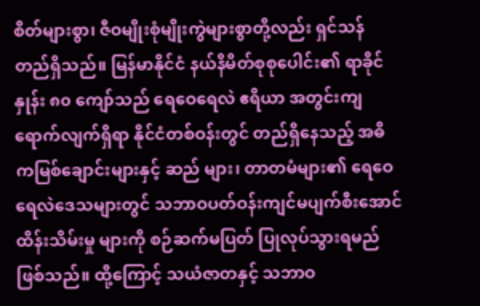စိတ်များစွာ၊ ဇီဝမျိုးစုံမျိုးကွဲများစွာတို့လည်း ရှင်သန် တည်ရှိသည်။ မြန်မာနိုင်ငံ နယ်နိမိတ်စုစုပေါင်း၏ ရာခိုင်နှုန်း ၈၀ ကျော်သည် ရေဝေရေလဲ ဧရိယာ အတွင်းကျရောက်လျက်ရှိရာ နိုင်ငံတစ်ဝန်းတွင် တည်ရှိနေသည့် အဓိကမြစ်ချောင်းများနှင့် ဆည် များ၊ တာတမံများ၏ ရေဝေရေလဲဒေသများတွင် သဘာဝပတ်ဝန်းကျင်မပျက်စီးအောင် ထိန်းသိမ်းမှု များကို စဉ်ဆက်မပြတ် ပြုလုပ်သွားရမည်ဖြစ်သည်။ ထို့ကြောင့် သယံဇာတနှင့် သဘာဝ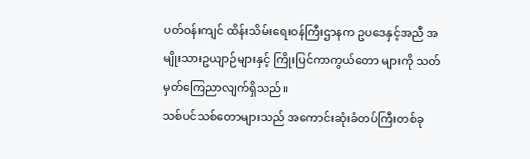ပတ်ဝန်းကျင် ထိန်းသိမ်းရေးဝန်ကြီးဌာနက ဥပဒေနှင့်အညီ အမျိုးသားဥယျာဉ်များနှင့် ကြိုးပြင်ကာကွယ်တော များကို သတ်မှတ်ကြေညာလျက်ရှိသည်။
သစ်ပင်သစ်တောများသည် အကောင်းဆုံးခံတပ်ကြီးတစ်ခု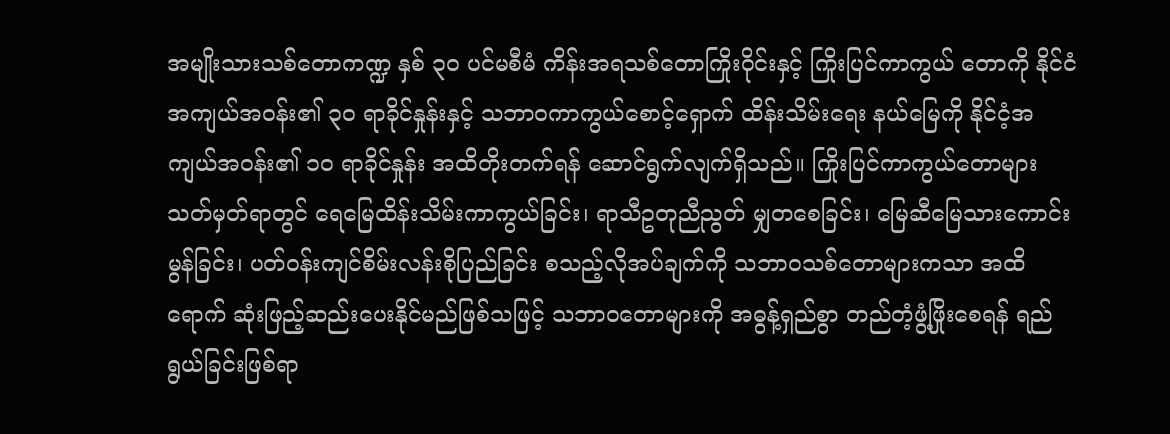အမျိုးသားသစ်တောကဏ္ဍ နှစ် ၃၀ ပင်မစီမံ ကိန်းအရသစ်တောကြိုးဝိုင်းနှင့် ကြိုးပြင်ကာကွယ် တောကို နိုင်ငံအကျယ်အဝန်း၏ ၃၀ ရာခိုင်နှုန်းနှင့် သဘာဝကာကွယ်စောင့်ရှောက် ထိန်းသိမ်းရေး နယ်မြေကို နိုင်ငံ့အကျယ်အဝန်း၏ ၁၀ ရာခိုင်နှုန်း အထိတိုးတက်ရန် ဆောင်ရွက်လျက်ရှိသည်။ ကြိုးပြင်ကာကွယ်တောများ သတ်မှတ်ရာတွင် ရေမြေထိန်းသိမ်းကာကွယ်ခြင်း၊ ရာသီဥတုညီညွတ် မျှတစေခြင်း၊ မြေဆီမြေသားကောင်းမွန်ခြင်း၊ ပတ်ဝန်းကျင်စိမ်းလန်းစိုပြည်ခြင်း စသည့်လိုအပ်ချက်ကို သဘာဝသစ်တောများကသာ အထိရောက် ဆုံးဖြည့်ဆည်းပေးနိုင်မည်ဖြစ်သဖြင့် သဘာဝတောများကို အဓွန့်ရှည်စွာ တည်တံ့ဖွံ့ဖြိုးစေရန် ရည်ရွယ်ခြင်းဖြစ်ရာ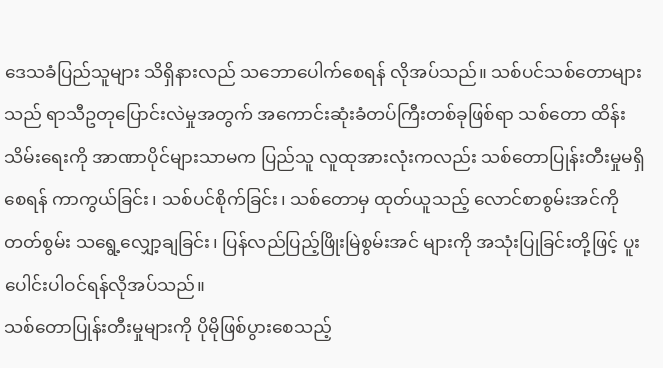ဒေသခံပြည်သူများ သိရှိနားလည် သဘောပေါက်စေရန် လိုအပ်သည်။ သစ်ပင်သစ်တောများသည် ရာသီဥတုပြောင်းလဲမှုအတွက် အကောင်းဆုံးခံတပ်ကြီးတစ်ခုဖြစ်ရာ သစ်တော ထိန်းသိမ်းရေးကို အာဏာပိုင်များသာမက ပြည်သူ လူထုအားလုံးကလည်း သစ်တောပြုန်းတီးမှုမရှိစေရန် ကာကွယ်ခြင်း၊ သစ်ပင်စိုက်ခြင်း၊ သစ်တောမှ ထုတ်ယူသည့် လောင်စာစွမ်းအင်ကို တတ်စွမ်း သရွေ့လျှော့ချခြင်း၊ ပြန်လည်ပြည့်ဖြိုးမြဲစွမ်းအင် များကို အသုံးပြုခြင်းတို့ဖြင့် ပူးပေါင်းပါဝင်ရန်လိုအပ်သည်။
သစ်တောပြုန်းတီးမှုများကို ပိုမိုဖြစ်ပွားစေသည့်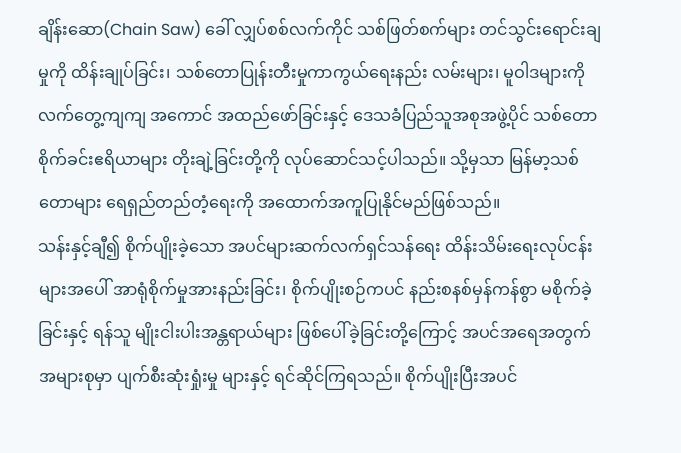ချိန်းဆော(Chain Saw) ခေါ် လျှပ်စစ်လက်ကိုင် သစ်ဖြတ်စက်များ တင်သွင်းရောင်းချမှုကို ထိန်းချုပ်ခြင်း၊ သစ်တောပြုန်းတီးမှုကာကွယ်ရေးနည်း လမ်းများ၊ မူဝါဒများကို လက်တွေ့ကျကျ အကောင် အထည်ဖော်ခြင်းနှင့် ဒေသခံပြည်သူအစုအဖွဲ့ပိုင် သစ်တောစိုက်ခင်းဧရိယာများ တိုးချဲ့ခြင်းတို့ကို လုပ်ဆောင်သင့်ပါသည်။ သို့မှသာ မြန်မာ့သစ်တောများ ရေရှည်တည်တံ့ရေးကို အထောက်အကူပြုနိုင်မည်ဖြစ်သည်။
သန်းနှင့်ချီ၍ စိုက်ပျိုးခဲ့သော အပင်များဆက်လက်ရှင်သန်ရေး ထိန်းသိမ်းရေးလုပ်ငန်းများအပေါ် အာရုံစိုက်မှုအားနည်းခြင်း၊ စိုက်ပျိုးစဉ်ကပင် နည်းစနစ်မှန်ကန်စွာ မစိုက်ခဲ့ခြင်းနှင့် ရန်သူ မျိုးငါးပါးအန္တရာယ်များ ဖြစ်ပေါ်ခဲ့ခြင်းတို့ကြောင့် အပင်အရေအတွက် အများစုမှာ ပျက်စီးဆုံးရှုံးမှု များနှင့် ရင်ဆိုင်ကြရသည်။ စိုက်ပျိုးပြီးအပင်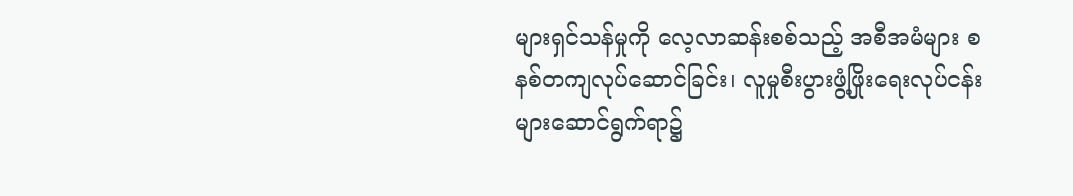များရှင်သန်မှုကို လေ့လာဆန်းစစ်သည့် အစီအမံများ စနစ်တကျလုပ်ဆောင်ခြင်း၊ လူမှုစီးပွားဖွံ့ဖြိုးရေးလုပ်ငန်းများဆောင်ရွက်ရာ၌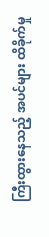ကြီးထွားနေသည့် အပင်များ ထိခိုက်မှု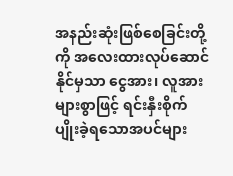အနည်းဆုံးဖြစ်စေခြင်းတို့ကို အလေးထားလုပ်ဆောင်နိုင်မှသာ ငွေအား၊ လူအားများစွာဖြင့် ရင်းနှီးစိုက်ပျိုးခဲ့ရသောအပင်များ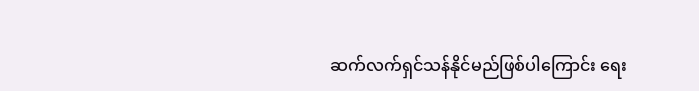ဆက်လက်ရှင်သန်နိုင်မည်ဖြစ်ပါကြောင်း ရေး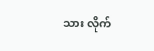သား လိုက်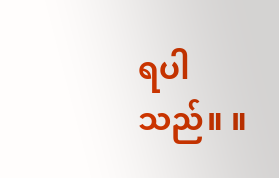ရပါသည်။ ။